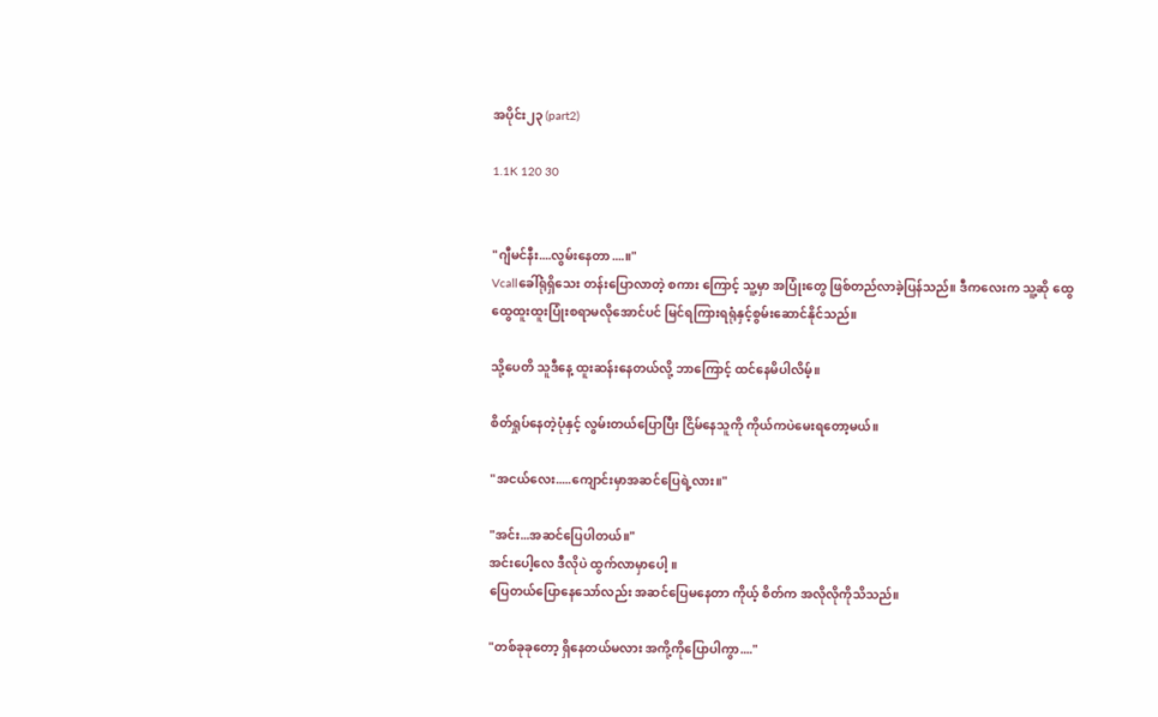အပိုင်း၂၃ (part2)

1.1K 120 30


"ဂျီမင်နီး....လွမ်းနေတာ....။"
Vcallခေါ်ရုံရှိသေး တန်းပြောလာတဲ့ စကား ကြောင့် သူ့မှာ အပြုံးတွေ ဖြစ်တည်လာခဲ့ပြန်သည်။ ဒီကလေးက သူ့ဆို ထွေထွေထူးထူးပြုံးစရာမလိုအောင်ပင် မြင်ရကြားရရုံနှင့်စွမ်းဆောင်နိုင်သည်။

သို့ပေတိ သူဒီနေ့ ထူးဆန်းနေတယ်လို့ ဘာကြောင့် ထင်နေမိပါလိမ့်။

စိတ်ရှုပ်နေတဲ့ပုံနှင့် လွမ်းတယ်ပြောပြီး ငြိမ်နေသူကို ကိုယ်ကပဲမေးရတော့မယ်။

"အငယ်လေး.....ကျောင်းမှာအဆင်ပြေရဲ့လား။"

"အင်း...အဆင်ပြေပါတယ်။"
အင်းပေါ့လေ ဒီလိုပဲ ထွက်လာမှာပေါ့ ။
ပြေတယ်ပြောနေသော်လည်း အဆင်ပြေမနေတာ ကိုယ့် စိတ်က အလိုလိုကိုသိသည်။

"တစ်ခုခုတော့ ရှိနေတယ်မလား အကို့ကိုပြောပါကွာ...."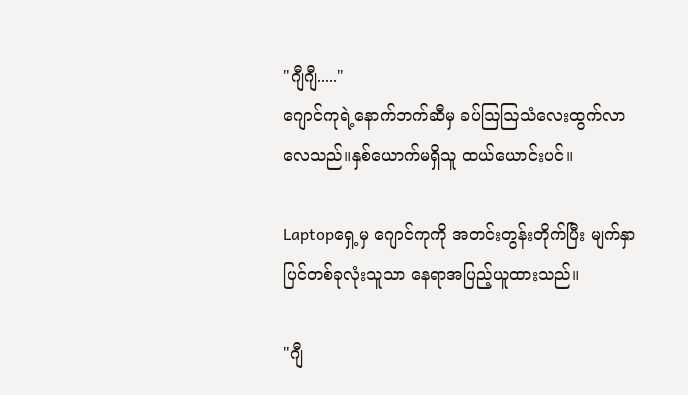"ဂျီဂျီ....."
ဂျောင်ကုရဲ့နောက်ဘက်ဆီမှ ခပ်ဩဩသံလေးထွက်လာလေသည်။နှစ်ယောက်မရှိသူ ထယ်ယောင်းပင်။

Laptopရှေ့မှ ဂျောင်ကုကို အတင်းတွန်းတိုက်ပြီး မျက်နှာပြင်တစ်ခုလုံးသူသာ နေရာအပြည့်ယူထားသည်။

"ဂျီ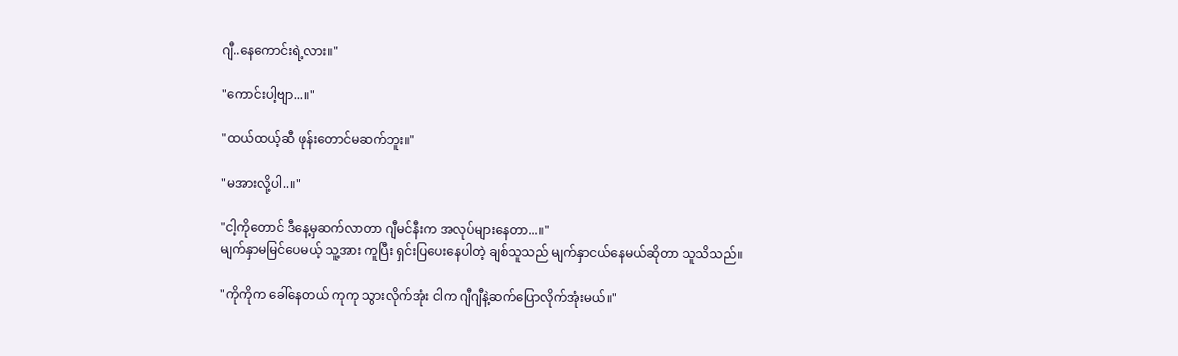ဂျီ..နေကောင်းရဲ့လား။"

"ကောင်းပါ့ဗျာ...။"

"ထယ်ထယ့်ဆီ ဖုန်းတောင်မဆက်ဘူး။"

"မအားလို့ပါ..။"

"ငါ့ကိုတောင် ဒီနေ့မှဆက်လာတာ ဂျီမင်နီးက အလုပ်များနေတာ...။"
မျက်နှာမမြင်ပေမယ့် သူ့အား ကူပြီး ရှင်းပြပေးနေပါတဲ့ ချစ်သူသည် မျက်နှာငယ်နေမယ်ဆိုတာ သူသိသည်။

"ကိုကိုက ခေါ်နေတယ် ကုကု သွားလိုက်အုံး ငါက ဂျီဂျီနဲ့ဆက်ပြောလိုက်အုံးမယ်။"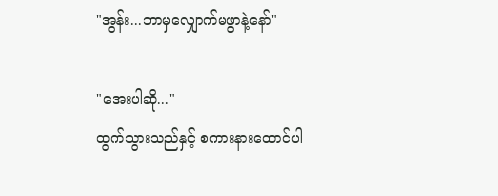"အွန်း...ဘာမှလျှောက်မဖွာနဲ့နော်"

"အေးပါဆို..."
ထွက်သွားသည်နှင့် စကားနားထောင်ပါ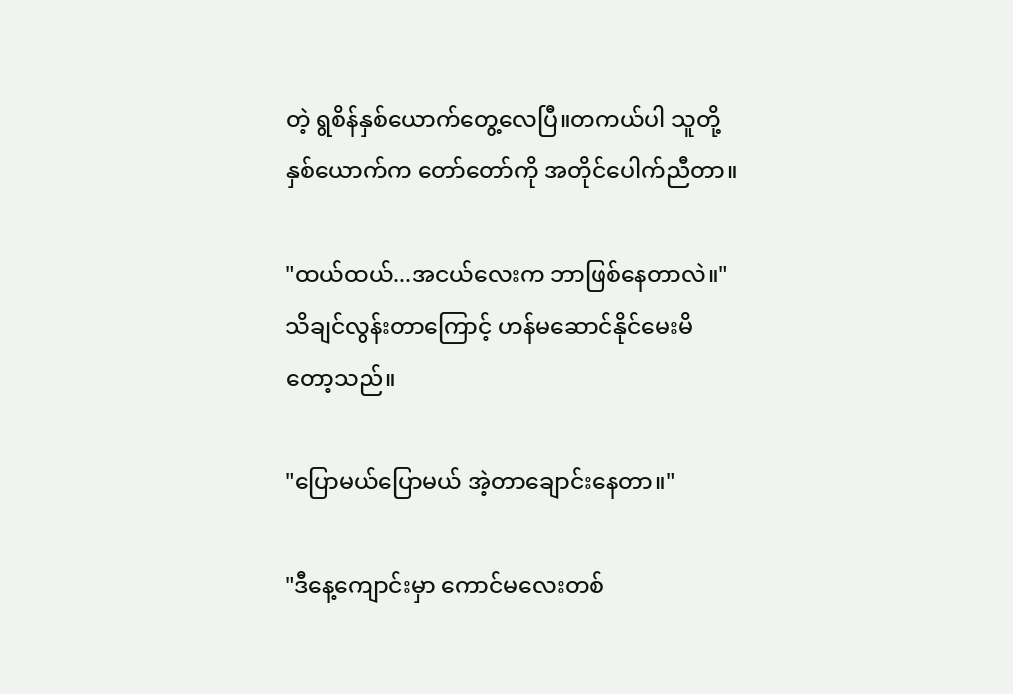တဲ့ ရွစိန်နှစ်ယောက်တွေ့လေပြီ။တကယ်ပါ သူတို့နှစ်ယောက်က တော်တော်ကို အတိုင်ပေါက်ညီတာ။

"ထယ်ထယ်...အငယ်လေးက ဘာဖြစ်နေတာလဲ။"
သိချင်လွန်းတာကြောင့် ဟန်မဆောင်နိုင်မေးမိတော့သည်။

"ပြောမယ်ပြောမယ် အဲ့တာချောင်းနေတာ။"

"ဒီနေ့ကျောင်းမှာ ကောင်မလေးတစ်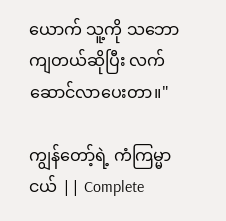ယောက် သူ့ကို သဘောကျတယ်ဆိုပြီး လက်ဆောင်လာပေးတာ။"

ကျွန်တော့်ရဲ့ ကံကြမ္မာငယ် || Complete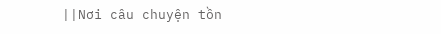||Nơi câu chuyện tồn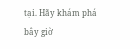tại. Hãy khám phá bây giờ